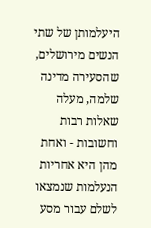היעלמותן של שתי הנשים מירושלים, שהסעירה מדינה שלמה, מעלה שאלות רבות וחשובות - ואחת מהן היא אחריות הנעלמות שנמצאו לשלם עבור מסע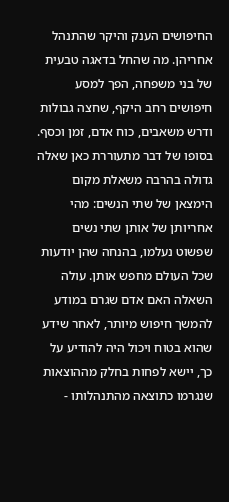החיפושים הענק והיקר שהתנהל אחריהן. מה שהחל בדאגה טבעית של בני משפחה, הפך למסע חיפושים רחב היקף, שחצה גבולות ודרש משאבים, כוח אדם, זמן וכסף.
בסופו של דבר מתעוררת כאן שאלה גדולה בהרבה משאלת מקום הימצאן של שתי הנשים: מהי אחריותן של אותן שתי נשים שפשוט נעלמו, בהנחה שהן יודעות שכל העולם מחפש אותן. עולה השאלה האם אדם שגרם במודע להמשך חיפוש מיותר, לאחר שידע שהוא בטוח ויכול היה להודיע על כך, יישא לפחות בחלק מההוצאות שנגרמו כתוצאה מהתנהלותו -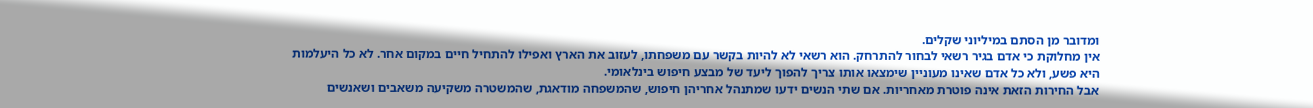ומדובר מן הסתם במיליוני שקלים.
אין מחלוקת כי אדם בגיר רשאי לבחור להתרחק. הוא רשאי לא להיות בקשר עם משפחתו, לעזוב את הארץ ואפילו להתחיל חיים במקום אחר. לא כל היעלמות היא פשע, ולא כל אדם שאינו מעוניין שימצאו אותו צריך להפוך ליעד של מבצע חיפוש בינלאומי.
אבל החירות הזאת אינה פוטרת מאחריות. אם שתי הנשים ידעו שמתנהל אחריהן חיפוש, שהמשפחה מודאגת, שהמשטרה משקיעה משאבים ושאנשים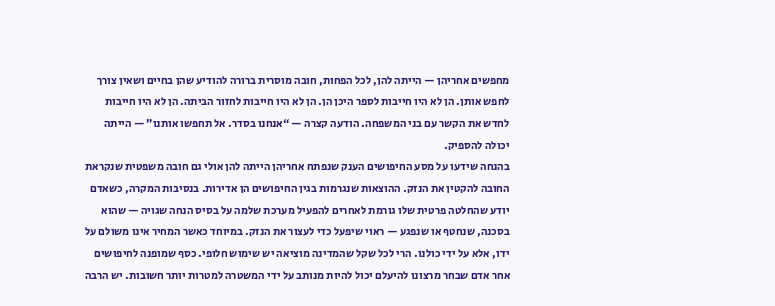מחפשים אחריהן — הייתה להן, לכל הפחות, חובה מוסרית ברורה להודיע שהן בחיים ושאין צורך לחפש אותן. הן לא היו חייבות לספר היכן הן. הן לא היו חייבות לחזור הביתה. הן לא היו חייבות לחדש את הקשר עם בני המשפחה. הודעה קצרה — “אנחנו בסדר. אל תחפשו אותנו” — הייתה יכולה להספיק.
בהנחה שידעו על מסע החיפושים הענק שנפתח אחריהן הייתה להן אולי גם חובה משפטית שנקראת החובה להקטין את הנזק. ההוצאות שנגרמות בגין החיפושים הן אדירות. בנסיבות המקרה, כשאדם יודע שהחלטה פרטית שלו גורמת לאחרים להפעיל מערכת שלמה על בסיס הנחה שגויה — שהוא בסכנה, שנחטף או שנפגע — ראוי שיפעל כדי לעצור את הנזק. במיוחד כאשר המחיר אינו משולם על ידו, אלא על ידי כולנו. הרי לכל שקל שהמדינה מוציאה יש שימוש חלופי. כסף שמופנה לחיפושים אחר אדם שבחר מרצונו להיעלם יכול להיות מנותב על ידי המשטרה למטרות יותר חשובות. יש הרבה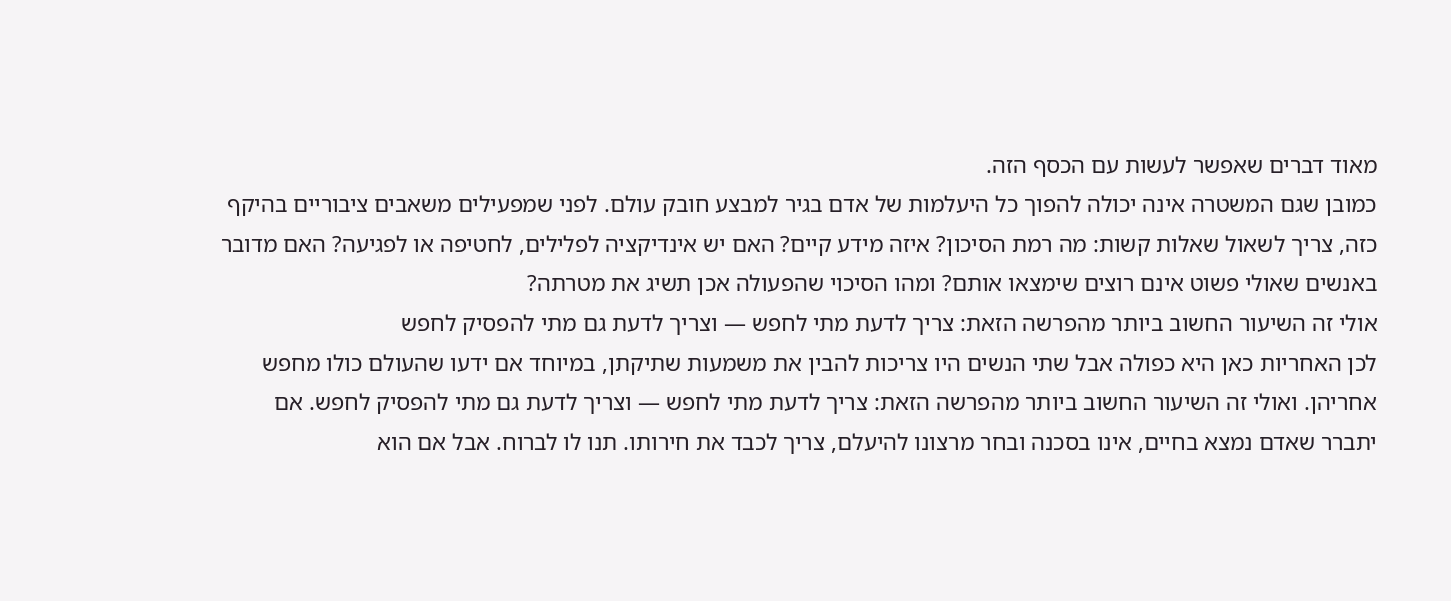מאוד דברים שאפשר לעשות עם הכסף הזה.
כמובן שגם המשטרה אינה יכולה להפוך כל היעלמות של אדם בגיר למבצע חובק עולם. לפני שמפעילים משאבים ציבוריים בהיקף כזה, צריך לשאול שאלות קשות: מה רמת הסיכון? איזה מידע קיים? האם יש אינדיקציה לפלילים, לחטיפה או לפגיעה? האם מדובר באנשים שאולי פשוט אינם רוצים שימצאו אותם? ומהו הסיכוי שהפעולה אכן תשיג את מטרתה?
אולי זה השיעור החשוב ביותר מהפרשה הזאת: צריך לדעת מתי לחפש — וצריך לדעת גם מתי להפסיק לחפש
לכן האחריות כאן היא כפולה אבל שתי הנשים היו צריכות להבין את משמעות שתיקתן, במיוחד אם ידעו שהעולם כולו מחפש אחריהן. ואולי זה השיעור החשוב ביותר מהפרשה הזאת: צריך לדעת מתי לחפש — וצריך לדעת גם מתי להפסיק לחפש. אם יתברר שאדם נמצא בחיים, אינו בסכנה ובחר מרצונו להיעלם, צריך לכבד את חירותו. תנו לו לברוח. אבל אם הוא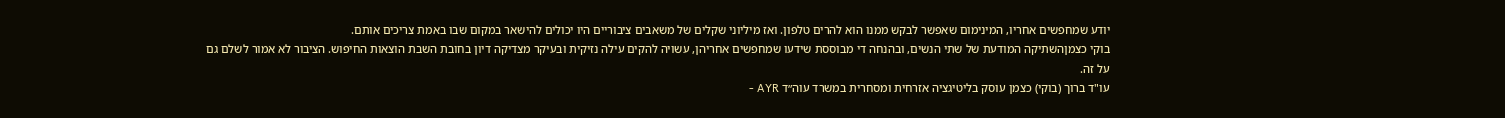יודע שמחפשים אחריו, המינימום שאפשר לבקש ממנו הוא להרים טלפון. ואז מיליוני שקלים של משאבים ציבוריים היו יכולים להישאר במקום שבו באמת צריכים אותם.
בוקי כצמןהשתיקה המודעת של שתי הנשים, ובהנחה די מבוססת שידעו שמחפשים אחריהן, עשויה להקים עילה נזיקית ובעיקר מצדיקה דיון בחובת השבת הוצאות החיפוש. הציבור לא אמור לשלם גם על זה.
עו"ד ברוך (בוקי) כצמן עוסק בליטיגציה אזרחית ומסחרית במשרד עוה״ד AYR -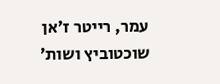עמר, רייטר ז׳אן שוכטוביץ ושות׳